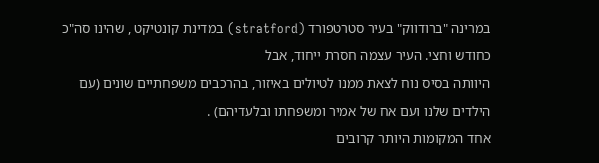במרינה "ברודווק" בעיר סטרטפורד (stratford) במדינת קונטיקט , שהינו סה"כ כחודש וחצי. העיר עצמה חסרת ייחוד, אבל
היוותה בסיס נוח לצאת ממנו לטיולים באיזור, בהרכבים משפחתיים שונים (עם הילדים שלנו ועם אח של אמיר ומשפחתו ובלעדיהם) .
אחד המקומות היותר קרובים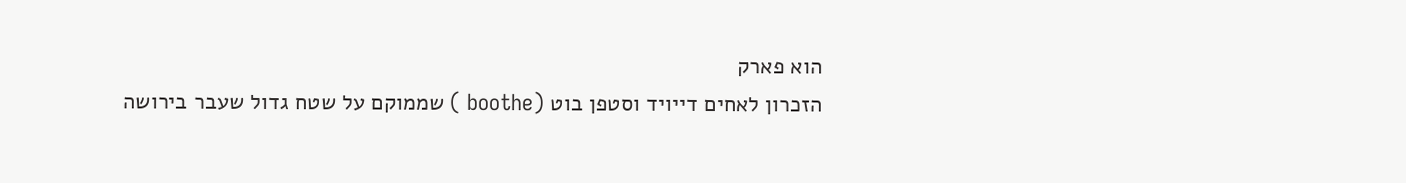הוא פארק
הזכרון לאחים דייויד וסטפן בוט (boothe ) שממוקם על שטח גדול שעבר בירושה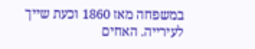במשפחה מאז 1860 וכעת שייך לעירייה. האחים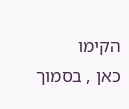הקימו
כאן , בסמוך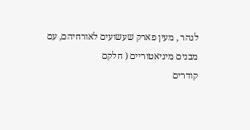לנהר , מעין פארק שעשועים לאורחיהם, עם מבנים מיניאטוריים ( חלקם
קודרים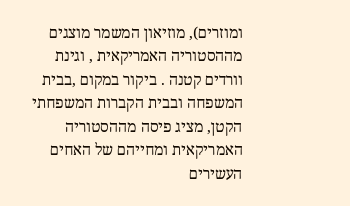ומוזרים), מוזיאון המשמר מוצגים מההסטוריה האמריקאית , וגינת וורדים קטנה . ביקור במקום ,בבית המשפחה ובבית הקברות המשפחתי הקטן, מציג פיסה מההסטוריה
האמריקאית ומחייהם של האחים העשירים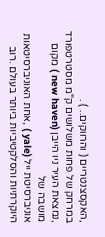,האקסצנטריים ( והרווקים.. ) .
במרחק של פחות משלושים ק"מ מסטרטפורד ,נמצאת העיר ניו הייבן (new haven ) מקום מושבה של
אוניברסיטת ייל (yale ) ,אחת האוניברסיטאות היוקרתיות והסלקטיביות ביותר בעולם .רוב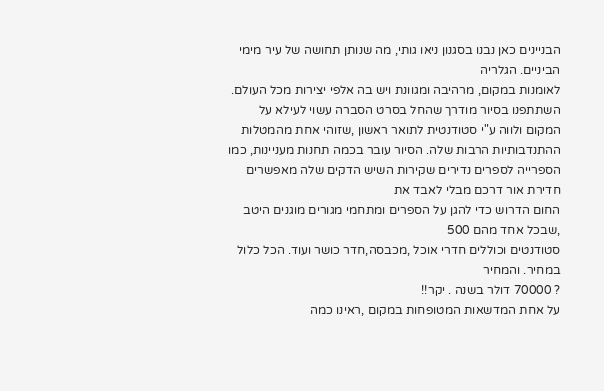הבניינים כאן נבנו בסגנון ניאו גותי, מה שנותן תחושה של עיר מימי הביניים. הגלריה
לאומנות במקום, מרהיבה ומגוונת ויש בה אלפי יצירות מכל העולם. השתתפנו בסיור מודרך שהחל בסרט הסברה עשוי לעילא על המקום ולווה ע"י סטודנטית לתואר ראשון ,שזוהי אחת מהמטלות ההתנדבותיות הרבות שלה. הסיור עובר בכמה תחנות מעניינות, כמו
הספרייה לספרים נדירים שקירות השיש הדקים שלה מאפשרים חדירת אור דרכם מבלי לאבד את
החום הדרוש כדי להגן על הספרים ומתחמי מגורים מוגנים היטב ,שבכל אחד מהם 500
סטודנטים וכוללים חדרי אוכל ,מכבסה,חדר כושר ועוד. הכל כלול במחיר. והמחיר
? 70000 דולר בשנה . יקר!!
על אחת המדשאות המטופחות במקום ,ראינו כמה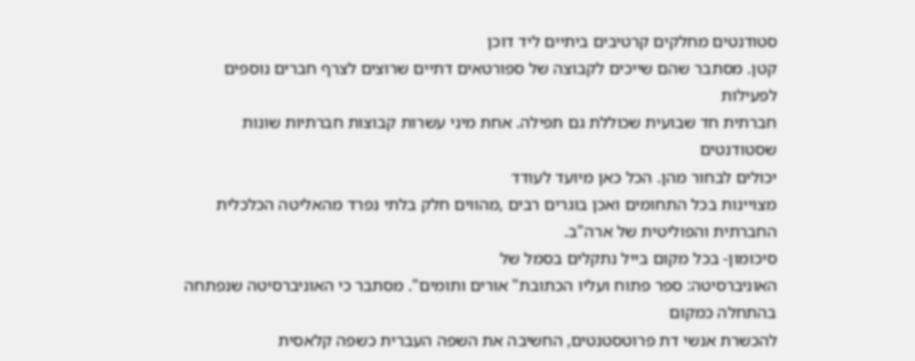סטודנטים מחלקים קרטיבים ביתיים ליד דוכן
קטן. מסתבר שהם שייכים לקבוצה של ספורטאים דתיים שרוצים לצרף חברים נוספים לפעילות
חברתית חד שבועית שכוללת גם תפילה. אחת מיני עשרות קבוצות חברתיות שונות שסטודנטים
יכולים לבחור מהן. הכל כאן מיועד לעודד
מצויינות בכל התחומים ואכן בוגרים רבים ,מהווים חלק בלתי נפרד מהאליטה הכלכלית
החברתית והפוליטית של ארה"ב.
סיכומון- בכל מקום בייל נתקלים בסמל של
האוניברסיטה: ספר פתוח ועליו הכתובת" אורים ותומים". מסתבר כי האוניברסיטה שנפתחה בהתחלה כמקום
להכשרת אנשי דת פרוטסטנטים, החשיבה את השפה העברית כשפה קלאסית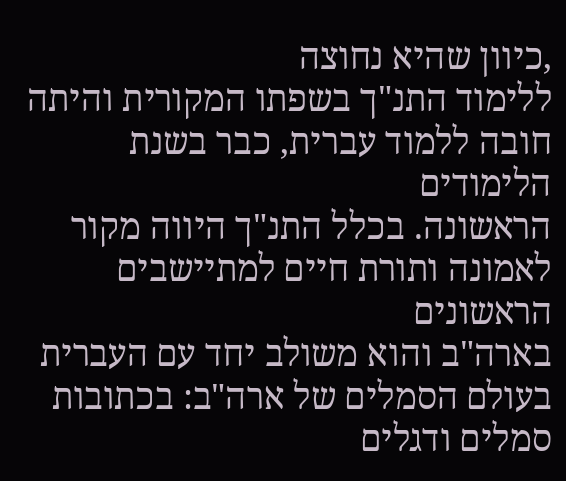,כיוון שהיא נחוצה
ללימוד התנ"ך בשפתו המקורית והיתה חובה ללמוד עברית, כבר בשנת הלימודים
הראשונה. בכלל התנ"ך היווה מקור לאמונה ותורת חיים למתיישבים הראשונים
בארה"ב והוא משולב יחד עם העברית
בעולם הסמלים של ארה"ב: בכתובות סמלים ודגלים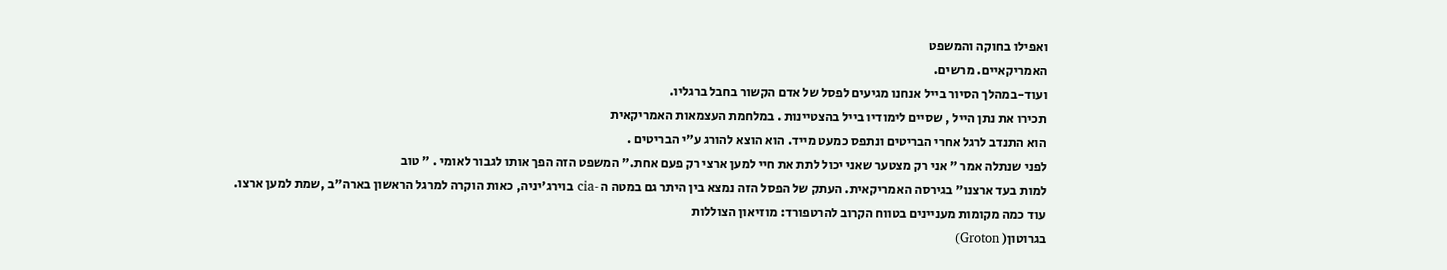ואפילו בחוקה והמשפט
האמריקאיים. מרשים.
ועוד-במהלך הסיור בייל אנחנו מגיעים לפסל של אדם הקשור בחבל ברגליו.
תכירו את נתן הייל , שסיים לימודיו בייל בהצטיינות . במלחמת העצמאות האמריקאית
הוא התנדב לרגל אחרי הבריטים ונתפס כמעט מייד. הוא הוצא להורג ע"י הבריטים .
לפני שנתלה אמר " אני רק מצטער שאני יכול לתת את חיי למען ארצי רק פעם אחת." המשפט הזה הפך אותו לגבור לאומי . " טוב
למות בעד ארצנו" בגירסה האמריקאית. העתק של הפסל הזה נמצא בין היתר גם במטה ה -cia בוירג'יניה, כאות הוקרה למרגל הראשון בארה"ב ,שמת למען ארצו.
עוד כמה מקומות מעניינים בטווח הקרוב להרטפורד: מוזיאון הצוללות
בגרוטון( Groton)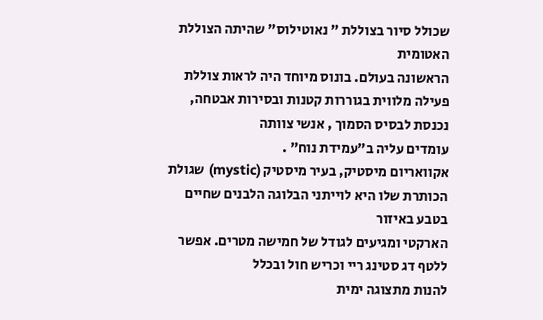שכולל סיור בצוללת " נאוטילוס" שהיתה הצוללת האטומית
הראשונה בעולם. בונוס מיוחד היה לראות צוללת פעילה מלווית בגוררות קטנות ובסירות אבטחה, נכנסת לבסיס הסמוך , אנשי צוותה
עומדים עליה ב"עמידת נוח" .
אקוואריום מיסטיק, בעיר מיסטיק (mystic) שגולת הכותרת שלו היא לוייתני הבלוגה הלבנים שחיים בטבע באיזור
הארקטי ומגיעים לגודל של חמישה מטרים. אפשר ללטף דג סטינג ריי וכריש חול ובכלל
להנות מתצוגה ימית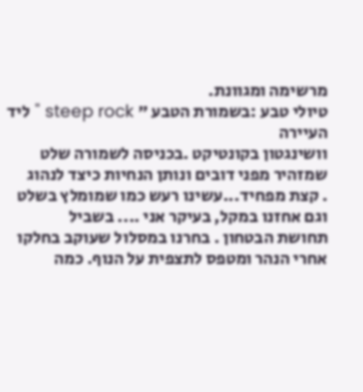מרשימה ומגוונת.
טיולי טבע :בשמורת הטבע " steep rock " ליד העיירה
וושינגטון בקונטיקט .בכניסה לשמורה שלט שמזהיר מפני דובים ונותן הנחיות כיצד לנהוג
. קצת מפחיד...עשינו רעש כמו שמומלץ בשלט וגם אחזנו במקל, בעיקר אני .... בשביל
תחושת הבטחון . בחרנו במסלול שעוקב בחלקו
אחרי הנהר ומטפס לתצפית על הנוף. כמה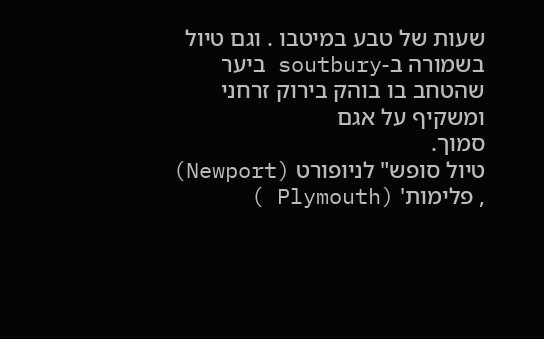שעות של טבע במיטבו . וגם טיול בשמורה ב-soutbury ביער שהטחב בו בוהק בירוק זרחני ומשקיף על אגם
סמוך.
טיול סופש" לניופורט (Newport) , פלימות' (Plymouth )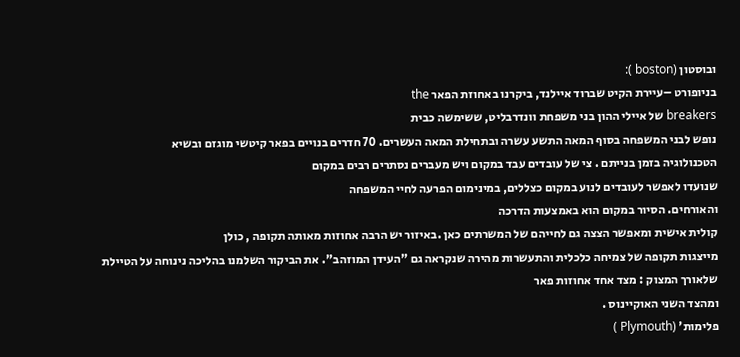ובוסטון (boston ):
בניופורט –עיירת הקיט שברוד איילנד, ביקרנו באחוזת הפאר the
breakers של איילי ההון בני משפחת וונדרבליט, ששימשה כבית
נופש לבני המשפחה בסוף המאה התשע עשרה ובתחילת המאה העשרים. 70 חדרים בנויים בפאר קיטשי מוגזם ובשיא
הטכנולוגיה בזמן בנייתם . צי של עובדים עבד במקום ויש מעברים נסתרים רבים במקום
שנועדו לאפשר לעובדים לנוע במקום כצללים, במינימום הפרעה לחיי המשפחה
והאורחים. הסיור במקום הוא באמצעות הדרכה
קולית אישית ומאפשר הצצה גם לחייהם של המשרתים כאן .באיזור יש הרבה אחוזות מאותה תקופה , כולן
מייצגות תקופה של צמיחה כלכלית והתעשרות מהירה שנקראה גם "העידן המוזהב". את הביקור השלמנו בהליכה נינוחה על הטיילת שלאורך המצוק : מצד אחד אחוזות פאר
ומהצד השני האוקיינוס .
פלימות' (Plymouth )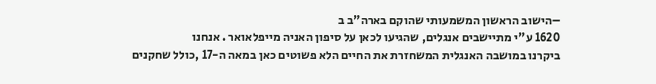–הישוב הראשון המשמעותי שהוקם בארה"ב ב
1620 ע"י מתיישבים אנגלים, שהגיעו לכאן על סיפון האניה מייפלאואר . אנחנו
ביקרנו במושבה האנגלית המשחזרת את החיים הלא פשוטים כאן במאה ה-17 ,כולל שחקנים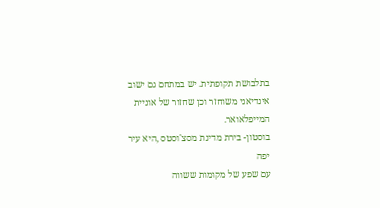בתלבושת תקופתית. יש במתחם גם ישוב אינדיאני משוחזר וכן שחזור של אוניית
המייפלאואר.
בוסטון- בירת מדינת מסצ'וסטס ,היא עיר יפה
עם שפע של מקומות ששווה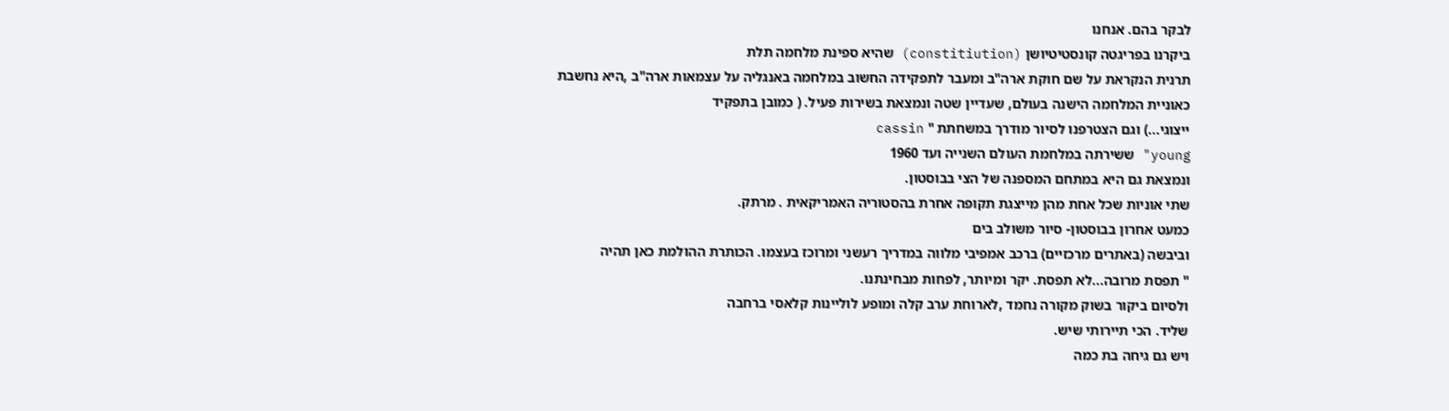לבקר בהם. אנחנו
ביקרנו בפריגטה קונסטיטיושן (constitiution) שהיא ספינת מלחמה תלת
תרנית הנקראת על שם חוקת ארה"ב ומעבר לתפקידה החשוב במלחמה באנגליה על עצמאות ארה"ב ,היא נחשבת
כאוניית המלחמה הישנה בעולם, שעדיין שטה ונמצאת בשירות פעיל. ( כמובן בתפקיד
ייצוגי...) וגם הצטרפנו לסיור מודרך במשחתת " cassin
young" ששירתה במלחמת העולם השנייה ועד 1960
ונמצאת גם היא במתחם המספנה של הצי בבוסטון.
שתי אוניות שכל אחת מהן מייצגת תקופה אחרת בהסטוריה האמריקאית . מרתק.
כמעט אחרון בבוסטון- סיור משולב בים
וביבשה (באתרים מרכזיים) ברכב אמפיבי מלווה במדריך רעשני ומרוכז בעצמו. הכותרת ההולמת כאן תהיה
" תפסת מרובה...לא תפסת. יקר ומיותר, לפחות מבחינתנו.
ולסיום ביקור בשוק מקורה נחמד ,לארוחת ערב קלה ומופע לוליינות קלאסי ברחבה
שליד. הכי תיירותי שיש.
ויש גם גיחה בת כמה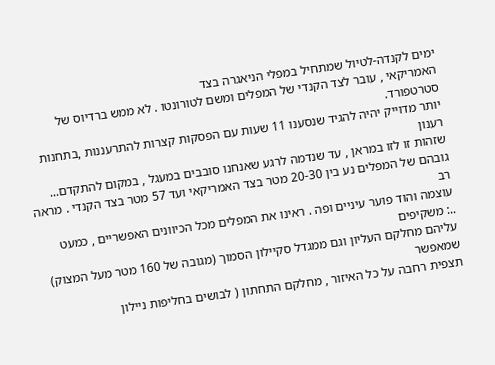ימים לקנדה-לטיול שמתחיל במפלי הניאגרה בצד
האמריקאי , עובר לצד הקנדי של המפלים ומשם לטורונטו . לא ממש ברדיוס של סטרטפורד.
יותר מדוייק יהיה להגיד שנסענו 11 שעות עם הפסקות קצרות להתרעננות ,בתחנות רענון
שזהות זו לזו במראן , עד שנדמה לרגע שאנחנו סובבים במעגל , במקום להתקדם...
גובהם של המפלים נע בין 20-30 מטר בצד האמריקאי ועד 57 מטר בצד הקנדי . מראה רב
עוצמה והוד פוער עיניים ופה . ראינו את המפלים מכל הכיוונים האפשריים , כמעט
..: משקיפים
עליהם מחלקם העליון וגם ממגדל סקיילון הסמוך (מגובה של 160 מטר מעל המצוק) שמאפשר
תצפית רחבה על כל האיזור , מחלקם התחתון ( לבושים בחליפות ניילון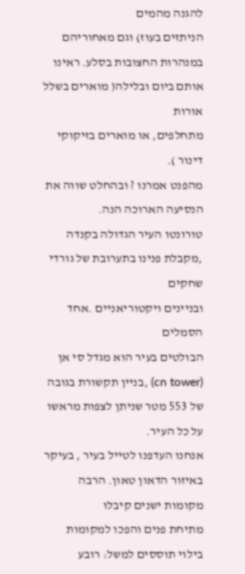להגנה מהמים
הניתזים בעוז) וגם מאחוריהם במנהרות החצובות בסלע. ראינו אותם ביום ובלילה( מוארים בשלל אורות
מתחלפים, או מוארים בזיקוקי דינור ).
מהפנט אמרנו ? ובהחלט שווה את הנסיעה הארוכה הנה.
טורונטו העיר הגדולה בקנדה ,מקבלת פנינו בתערובת של גורדי שחקים
ובניינים ויקטוריאניים .אחד הסמלים
הבולטים בעיר הוא מגדל סי אן (cn tower) ,בניין תקשורת בגובה של 553 מטר שניתן לצפות מראשו על כל העיר.
אנחנו העדפנו לטייל בעיר , בעיקר באיזור הדאון טאון. הרבה מקומות ישנים קיבלו
מתיחת פנים והפכו למקומות בילוי תוססים למשל: רובע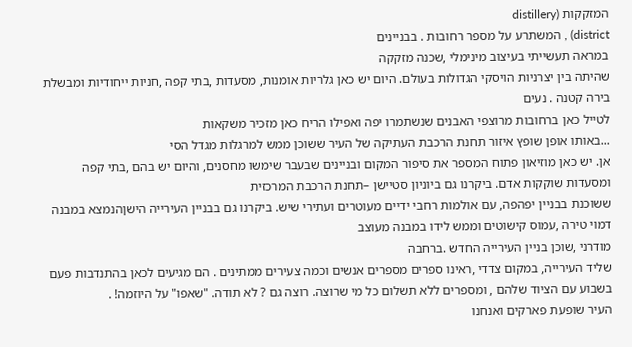המזקקות (distillery
district) , המשתרע על מספר רחובות . בבניינים
במראה תעשייתי בעיצוב מינימלי ,שכנה מזקקה
שהיתה בין יצרניות הויסקי הגדולות בעולם. היום יש כאן גלריות אומנות, מסעדות ,בתי קפה ,חניות ייחודיות ומבשלת בירה קטנה . נעים
לטייל כאן ברחובות מרוצפי האבנים שנשתמרו יפה ואפילו הריח כאן מזכיר משקאות
...באותו אופן שופץ איזור תחנת הרכבת העתיקה של העיר ששוכן ממש למרגלות מגדל הסי
אן. יש כאן מוזיאון פתוח המספר את סיפור המקום ובניינים שבעבר שימשו מחסנים, והיום יש בהם ,בתי קפה ומסעדות שוקקות אדם. ביקרנו גם ביוניון סטיישן –תחנת הרכבת המרכזית
ששוכנת בבניין יפהפה, עם אולמות רחבי ידיים מעוטרים ועתירי שיש. ביקרנו גם בבניין העירייה הישןהנמצא במבנה דמוי טירה ,עמוס קישוטים וממש לידו במבנה מעוצב
מודרני ,שוכן בניין העירייה החדש .ברחבה
שליד העירייה, במקום צדדי ,ראינו ספרים מספרים אנשים וכמה צעירים ממתינים . הם מגיעים לכאן בהתנדבות פעם בשבוע עם הציוד שלהם , ומספרים ללא תשלום כל מי שרוצה. רוצה גם ? לא תודה. "שאפו" על היוזמה! .
העיר שופעת פארקים ואנחנו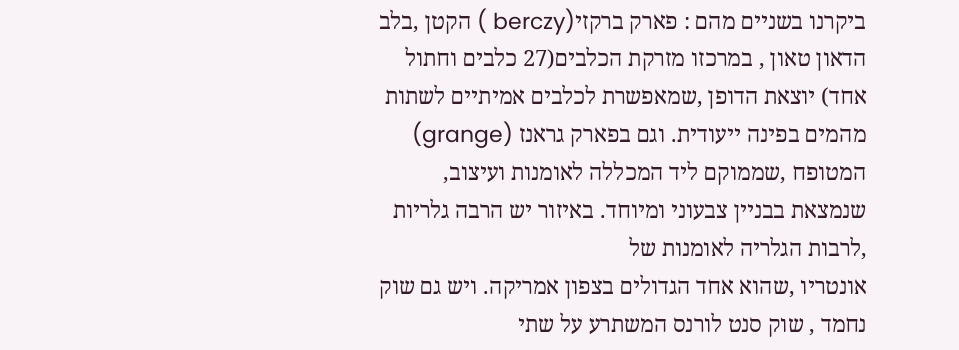ביקרנו בשניים מהם : פארק ברקזי(berczy ) הקטן ,בלב הדאון טאון , במרכזו מזרקת הכלבים(27 כלבים וחתול אחד) יוצאת הדופן ,שמאפשרת לכלבים אמיתיים לשתות
מהמים בפינה ייעודית. וגם בפארק גראנז (grange) המטופח ,שממוקם ליד המכללה לאומנות ועיצוב, שנמצאת בבניין צבעוני ומיוחד. באיזור יש הרבה גלריות ,לרבות הגלריה לאומנות של
אונטריו ,שהוא אחד הגדולים בצפון אמריקה. ויש גם שוק נחמד , שוק סנט לורנס המשתרע על שתי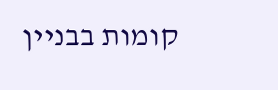קומות בבניין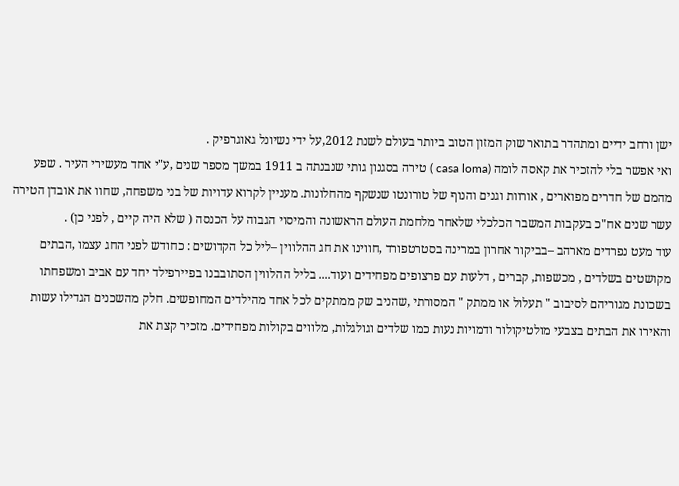ישן ורחב ידיים ומתהדר בתואר שוק המזון הטוב ביותר בעולם לשנת 2012,על ידי נשיונל גאוגרפיק .
ואי אפשר בלי להזכיר את קאסה לומה (casa loma ) טירה בסגנון גותי שנבנתה ב 1911 במשך מספר שנים ,ע"י אחד מעשירי העיר . שפע מהמם של חדרים מפוארים , אורוות וגנים והנוף של טורונטו שנשקף מהחלונות. מעניין לקרוא עדויות של בני משפחה, שחוו את אובדן הטירה עשר שנים אח"כ בעקבות המשבר הכלכלי שלאחר מלחמת העולם הראשונה והמיסוי הגבוה על הכנסה ( שלא היה קיים , לפני כן) .
עוד מעט נפרדים מארהב –בביקור אחרון במרינה בסטרטפורד ,חווינו את חג ההלווין –ליל כל הקדושים : כחודש לפני החג עצמו ,הבתים מקושטים בשלדים , מכשפות, קברים , דלעות עם פרצופים מפחידים ועוד.... בליל ההלווין הסתובבנו בפיירפילד יחד עם אביב ומשפחתו בשכונת מגוריהם לסיבוב " תעלול או ממתק " המסורתי ,שהניב שק ממתקים לכל אחד מהילדים המחופשים. חלק מהשכנים הגדילו עשות והאירו את הבתים בצבעי מולטיקולור ודמויות נעות כמו שלדים וגולגלות, מלווים בקולות מפחידים. מזכיר קצת את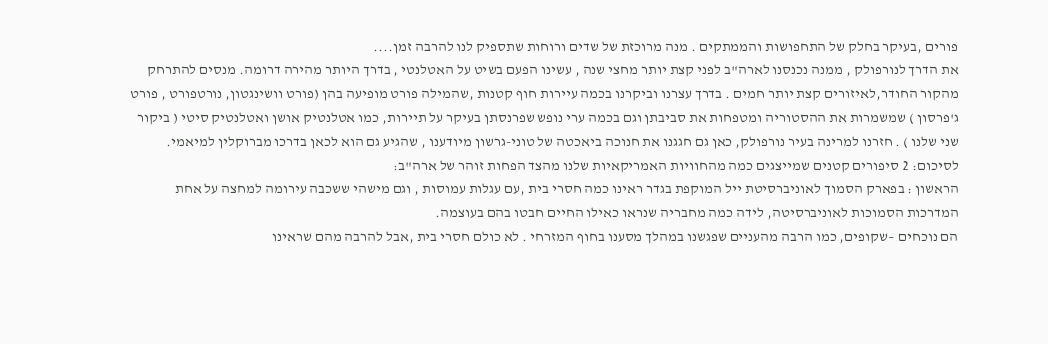פורים ,בעיקר בחלק של התחפושות והממתקים . מנה מרוכזת של שדים ורוחות שתספיק לנו להרבה זמן....
את הדרך לנורפולק , ממנה נכנסנו לארה"ב לפני קצת יותר מחצי שנה , עשינו הפעם בשיט על האטלנטי , בדרך היותר מהירה דרומה. מנסים להתרחק מהקור החודר,לאיזורים קצת יותר חמים . בדרך עצרנו וביקרנו בכמה עיירות חוף קטנות ,שהמילה פורט מופיעה בהן (פורט וושינגטון, נורטפורט , פורט ג'פרסון ) שמשמרות את ההסטוריה ומטפחות את סביבתן וגם בכמה ערי נופש שפרנסתן בעיקר על תיירות, כמו אטלנטיק אושן ואטלנטיק סיטי ( ביקור שני שלנו ) . חזרנו למרינה בעיר נורפולק, כאן גם חגגנו את חנוכה ביאכטה של טוני-גרשון מיודענו , שהגיע גם הוא לכאן בדרכו מברוקלין למיאמי.
לסיכום: 2 סיפורים קטנים שמייצגים כמה מהחוויות האמריקאיות שלנו מהצד הפחות זוהר של ארה"ב:
הראשון : בפארק הסמוך לאוניברסיטת ייל המוקפת בגדר ראינו כמה חסרי בית ,עם עגלות עמוסות , וגם מישהי ששכבה עירומה למחצה על אחת המדרכות הסמוכות לאוניברסיטה, לידה כמה מחבריה שנראו כאילו החיים חבטו בהם בעוצמה.
הם נוכחים –שקופים, כמו הרבה מהעניים שפגשנו במהלך מסענו בחוף המזרחי . לא כולם חסרי בית ,אבל להרבה מהם שראינו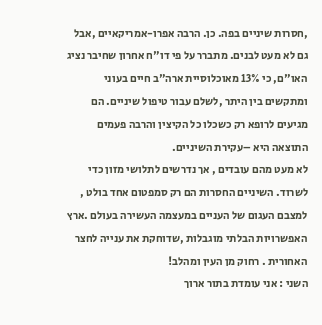,חסרות שיניים בפה. כן. הרבה אפרו-אמריקאיים ,אבל גם לא מעט לבנים. מתברר על פי דו"ח אחרון שחיבר נציג האו"ם, כי 13% מאוכלוסיית ארה"ב חיים בעוני ומתקשים בין היתר ,לשלם עבור טיפול שיניים. הם מגיעים לרופא רק כשכלו כל הקיצין והרבה פעמים התוצאה היא –עקירת השיניים.
לא מעט מהם עובדים , אך נדרשים לתלושי מזון כדי לשרוד. השיניים החסרות הם רק סמפטום אחד בולט , למצבם העגום של העניים במעצמה העשירה בעולם .ארץ האפשרויות הבלתי מוגבלות ,שדוחקת את ענייה לחצר האחורית . רחוק מן העין ומהלב!
השני : אני עומדת בתור ארוך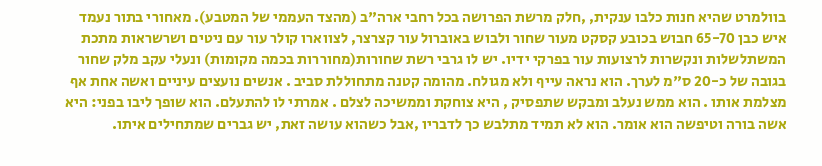בוולמרט שהיא חנות כלבו ענקית, ,חלק מרשת הפרושה בכל רחבי ארה"ב (מהצד העממי של המטבע). מאחורי בתור נעמד איש כבן 65-70 חבוש בכובע קסקט מעור שחור ולבוש באוברול עור קצרצר, לצווארו קולר עור עם ניטים ושרשראות מתכת המשתלשלות ונקשרות לרצועות עור בפרקי ידיו. יש לו גרבי רשת שחורות(מחוררות בכמה מקומות) ונעלי עקב מלק שחור בגובה של כ-20 ס"מ לערך. הוא נראה עייף ולא מגולח. מהומה קטנה מתחוללת סביב . אנשים נועצים עיניים ואשה אחת אף מצלמת אותו . הוא ממש נעלב ומבקש שתפסיק , היא צוחקת וממשיכה לצלם . אמרתי לו להתעלם. הוא שופך ליבו בפני: היא אשה בורה וטיפשה הוא אומר. הוא לא תמיד מתלבש כך לדבריו ,אבל כשהוא עושה זאת, יש גברים שמתחילים איתו.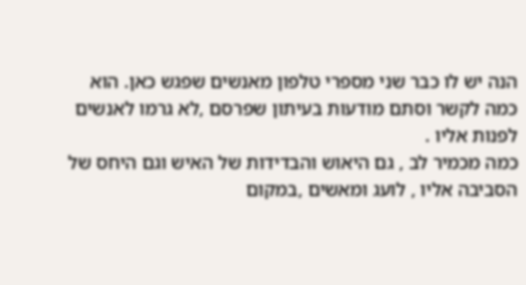הנה יש לו כבר שני מספרי טלפון מאנשים שפגש כאן. הוא כמה לקשר וסתם מודעות בעיתון שפרסם ,לא גרמו לאנשים לפנות אליו .
כמה מכמיר לב , גם היאוש והבדידות של האיש וגם היחס של הסביבה אליו , לועג ומאשים ,במקום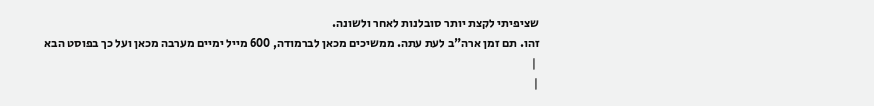שציפיתי לקצת יותר סובלנות לאחר ולשונה.
זהו. תם זמן ארה"ב לעת עתה. ממשיכים מכאן לברמודה, 600 מייל ימיים מערבה מכאן ועל כך בפוסט הבא
 |
|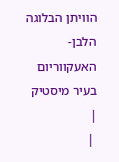הוויתן הבלוגה הלבן-האעקווריום בעיר מיסטיק |
 |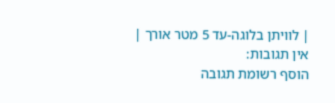| לוויתן בלוגה-עד 5 מטר אורך |
אין תגובות:
הוסף רשומת תגובה